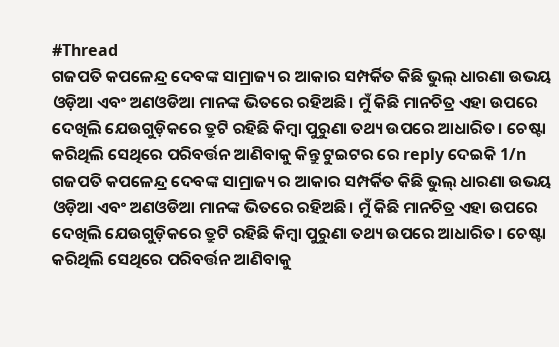#Thread
ଗଜପତି କପଳେନ୍ଦ୍ର ଦେବଙ୍କ ସାମ୍ରାଜ୍ୟ ର ଆକାର ସମ୍ପର୍କିତ କିଛି ଭୁଲ୍ ଧାରଣା ଉଭୟ ଓଡ଼ିଆ ଏବଂ ଅଣଓଡିଆ ମାନଙ୍କ ଭିତରେ ରହିଅଛି। ମୁଁ କିଛି ମାନଚିତ୍ର ଏହା ଉପରେ ଦେଖିଲି ଯେଉଗୁଡ଼ିକରେ ତ୍ରୁଟି ରହିଛି କିମ୍ବା ପୁରୁଣା ତଥ୍ୟ ଉପରେ ଆଧାରିତ। ଚେଷ୍ଟା କରିଥିଲି ସେଥିରେ ପରିବର୍ତ୍ତନ ଆଣିବାକୁ କିନ୍ତୁ ଟୁଇଟର ରେ reply ଦେଇକି 1/n
ଗଜପତି କପଳେନ୍ଦ୍ର ଦେବଙ୍କ ସାମ୍ରାଜ୍ୟ ର ଆକାର ସମ୍ପର୍କିତ କିଛି ଭୁଲ୍ ଧାରଣା ଉଭୟ ଓଡ଼ିଆ ଏବଂ ଅଣଓଡିଆ ମାନଙ୍କ ଭିତରେ ରହିଅଛି। ମୁଁ କିଛି ମାନଚିତ୍ର ଏହା ଉପରେ ଦେଖିଲି ଯେଉଗୁଡ଼ିକରେ ତ୍ରୁଟି ରହିଛି କିମ୍ବା ପୁରୁଣା ତଥ୍ୟ ଉପରେ ଆଧାରିତ। ଚେଷ୍ଟା କରିଥିଲି ସେଥିରେ ପରିବର୍ତ୍ତନ ଆଣିବାକୁ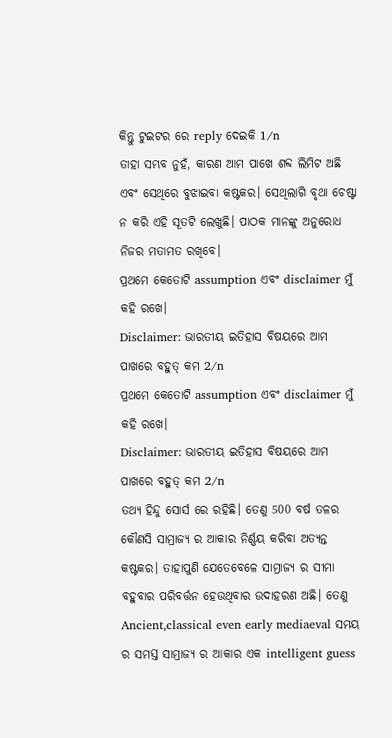କିନ୍ତୁ ଟୁଇଟର ରେ reply ଦେଇକି 1/n
ତାହା ସମ୍ଭବ ନୁହଁ, କାରଣ ଆମ ପାଖେ ଶବ୍ଦ ଲିମିଟ ଅଛି ଏବଂ ସେଥିରେ ବୁଝାଇବା କଷ୍ଟକର। ସେଥିଲାଗି ବୃଥା ଚେଷ୍ଟା ନ କରି ଏହି ସୂତଟି ଲେଖୁଛି। ପାଠକ ମାନଙ୍କୁ ଅନୁରୋଧ ନିଜର ମତାମତ ରଖିବେ।
ପ୍ରଥମେ କେତୋଟି assumption ଏବଂ disclaimer ମୁଁ କହି ରଖେ।
Disclaimer: ଭାରତୀୟ ଇତିହାସ ବିଷୟରେ ଆମ ପାଖରେ ବହୁତ୍ କମ 2/n
ପ୍ରଥମେ କେତୋଟି assumption ଏବଂ disclaimer ମୁଁ କହି ରଖେ।
Disclaimer: ଭାରତୀୟ ଇତିହାସ ବିଷୟରେ ଆମ ପାଖରେ ବହୁତ୍ କମ 2/n
ତଥ୍ୟ ହିନ୍ଦୁ ସୋର୍ସ ରେ ରହିଛି। ତେଣୁ 500 ବର୍ଷ ତଳର କୌଣସି ସାମ୍ରାଜ୍ୟ ର ଆକାର ନିର୍ଣ୍ଣୟ କରିବା ଅତ୍ୟନ୍ତ କଷ୍ଟକର। ତାହାପୁଣି ଯେତେବେଳେ ସାମ୍ରାଜ୍ୟ ର ସୀମା ବହୁବାର ପରିବର୍ତ୍ତନ ହେଉଥିବାର ଉଦାହରଣ ଅଛି। ତେଣୁ Ancient,classical even early mediaeval ସମୟ ର ସମସ୍ତ ସାମ୍ରାଜ୍ୟ ର ଆକାର ଏକ intelligent guess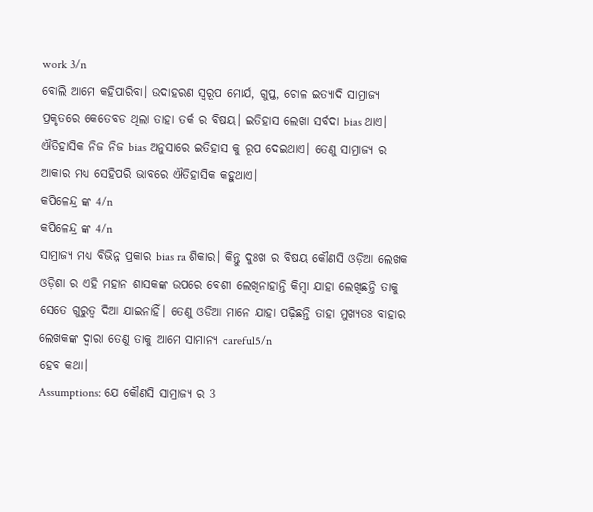work 3/n
ବୋଲି ଆମେ କହିପାରିବା। ଉଦାହରଣ ସ୍ୱରୂପ ମୋର୍ଯ, ଗୁପ୍ତ, ଚୋଳ ଇତ୍ୟାଦି ସାମ୍ରାଜ୍ୟ ପ୍ରକୃତରେ କେତେବଡ ଥିଲା ତାହା ତର୍କ ର ବିଷୟ। ଇତିହାସ ଲେଖା ସର୍ବଦା bias ଥାଏ। ଐତିହାସିକ ନିଜ ନିଜ bias ଅନୁସାରେ ଇତିହାସ କୁ ରୂପ ଦେଇଥାଏ। ତେଣୁ ସାମ୍ରାଜ୍ୟ ର ଆକାର ମଧ୍ୟ ସେହିପରି ଭାବରେ ଐତିହାସିକ କହୁଥାଏ।
କପିଳେନ୍ଦ୍ର ଙ୍କ 4/n
କପିଳେନ୍ଦ୍ର ଙ୍କ 4/n
ସାମ୍ରାଜ୍ୟ ମଧ୍ୟ ବିଭିନ୍ନ ପ୍ରକାର bias ra ଶିକାର। କିନ୍ତୁ ଦୁଃଖ ର ବିଷୟ କୌଣସି ଓଡ଼ିଆ ଲେଖକ ଓଡ଼ିଶା ର ଏହି ମହାନ ଶାସକଙ୍କ ଉପରେ ବେଶୀ ଲେଖିନାହାନ୍ତି କିମ୍ବା ଯାହା ଲେଖିଛନ୍ତି ତାକୁ ସେତେ ଗୁରୁତ୍ଵ ଦିଆ ଯାଇନାହିଁ। ତେଣୁ ଓଡିଆ ମାନେ ଯାହା ପଢ଼ିଛନ୍ତି ତାହା ମୁଖ୍ୟତଃ ବାହାର ଲେଖକଙ୍କ ଦ୍ଵାରା ତେଣୁ ତାକୁ ଆମେ ସାମାନ୍ୟ careful5/n
ହେବ କଥା।
Assumptions: ଯେ କୌଣସି ସାମ୍ରାଜ୍ୟ ର 3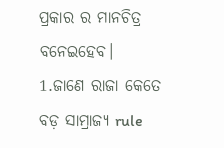ପ୍ରକାର ର ମାନଚିତ୍ର ବନେଇହେବ।
1.ଜାଣେ ରାଜା କେତେ ବଡ଼ ସାମ୍ରାଜ୍ୟ rule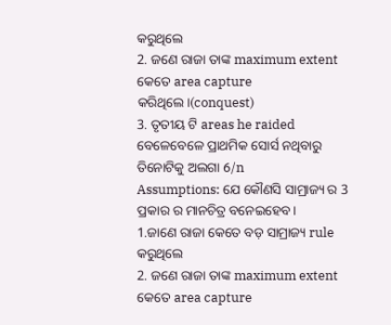କରୁଥିଲେ
2. ଜଣେ ରାଜା ତାଙ୍କ maximum extent କେତେ area capture କରିଥିଲେ।(conquest)
3. ତୃତୀୟ ଟି areas he raided
ବେଳେବେଳେ ପ୍ରାଥମିକ ସୋର୍ସ ନଥିବାରୁ ତିନୋଟିକୁ ଅଲଗା 6/n
Assumptions: ଯେ କୌଣସି ସାମ୍ରାଜ୍ୟ ର 3 ପ୍ରକାର ର ମାନଚିତ୍ର ବନେଇହେବ।
1.ଜାଣେ ରାଜା କେତେ ବଡ଼ ସାମ୍ରାଜ୍ୟ rule କରୁଥିଲେ
2. ଜଣେ ରାଜା ତାଙ୍କ maximum extent କେତେ area capture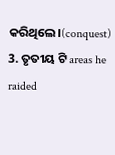କରିଥିଲେ।(conquest)
3. ତୃତୀୟ ଟି areas he raided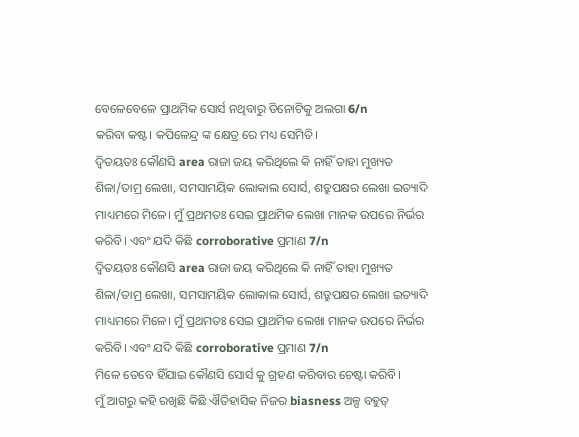ବେଳେବେଳେ ପ୍ରାଥମିକ ସୋର୍ସ ନଥିବାରୁ ତିନୋଟିକୁ ଅଲଗା 6/n
କରିବା କଷ୍ଟ। କପିଳେନ୍ଦ୍ର ଙ୍କ କ୍ଷେତ୍ର ରେ ମଧ୍ୟ ସେମିତି।
ଦ୍ବିତୟତଃ କୌଣସି area ରାଜା ଜୟ କରିଥିଲେ କି ନାହିଁ ତାହା ମୁଖ୍ୟତ ଶିଳା/ତାମ୍ର ଲେଖା, ସମସାମୟିକ ଲୋକାଲ ସୋର୍ସ, ଶତ୍ରୁପକ୍ଷର ଲେଖା ଇତ୍ୟାଦି ମାଧ୍ୟମରେ ମିଳେ। ମୁଁ ପ୍ରଥମତଃ ସେଇ ପ୍ରାଥମିକ ଲେଖା ମାନକ ଉପରେ ନିର୍ଭର କରିବି। ଏବଂ ଯଦି କିଛି corroborative ପ୍ରମାଣ 7/n
ଦ୍ବିତୟତଃ କୌଣସି area ରାଜା ଜୟ କରିଥିଲେ କି ନାହିଁ ତାହା ମୁଖ୍ୟତ ଶିଳା/ତାମ୍ର ଲେଖା, ସମସାମୟିକ ଲୋକାଲ ସୋର୍ସ, ଶତ୍ରୁପକ୍ଷର ଲେଖା ଇତ୍ୟାଦି ମାଧ୍ୟମରେ ମିଳେ। ମୁଁ ପ୍ରଥମତଃ ସେଇ ପ୍ରାଥମିକ ଲେଖା ମାନକ ଉପରେ ନିର୍ଭର କରିବି। ଏବଂ ଯଦି କିଛି corroborative ପ୍ରମାଣ 7/n
ମିଳେ ତେବେ ହିଁଯାଇ କୌଣସି ସୋର୍ସ କୁ ଗ୍ରହଣ କରିବାର ଚେଷ୍ଟା କରିବି।
ମୁଁ ଆଗରୁ କହି ରଖିଛି କିଛି ଐତିହାସିକ ନିଜର biasness ଅଳ୍ପ ବହୁତ୍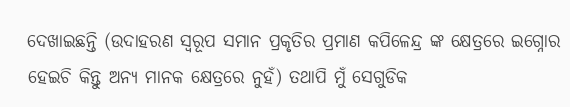ଦେଖାଇଛନ୍ତି (ଉଦାହରଣ ସ୍ୱରୂପ ସମାନ ପ୍ରକୃତିର ପ୍ରମାଣ କପିଳେନ୍ଦ୍ର ଙ୍କ କ୍ଷେତ୍ରରେ ଇଗ୍ନୋର ହେଇଚି କିନ୍ତୁ ଅନ୍ୟ ମାନକ କ୍ଷେତ୍ରରେ ନୁହଁ) ତଥାପି ମୁଁ ସେଗୁଡିକ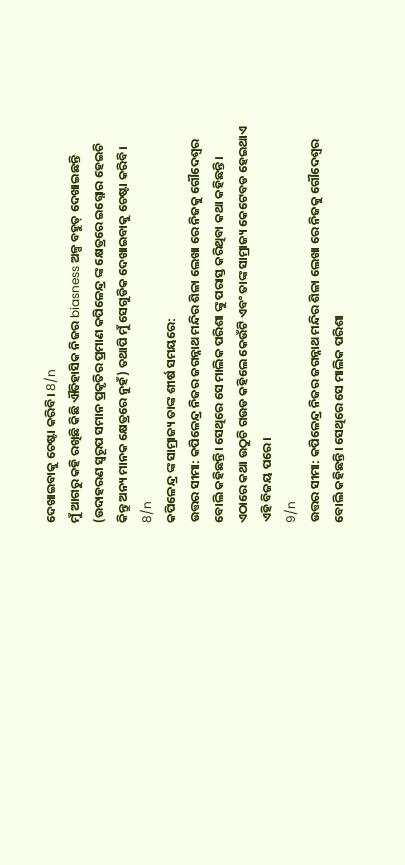ଦେଖାଇବାକୁ ଚେଷ୍ଟା କରିବି। 8/n
ମୁଁ ଆଗରୁ କହି ରଖିଛି କିଛି ଐତିହାସିକ ନିଜର biasness ଅଳ୍ପ ବହୁତ୍ ଦେଖାଇଛନ୍ତି (ଉଦାହରଣ ସ୍ୱରୂପ ସମାନ ପ୍ରକୃତିର ପ୍ରମାଣ କପିଳେନ୍ଦ୍ର ଙ୍କ କ୍ଷେତ୍ରରେ ଇଗ୍ନୋର ହେଇଚି କିନ୍ତୁ ଅନ୍ୟ ମାନକ କ୍ଷେତ୍ରରେ ନୁହଁ) ତଥାପି ମୁଁ ସେଗୁଡିକ ଦେଖାଇବାକୁ ଚେଷ୍ଟା କରିବି। 8/n
କପିଳେନ୍ଦ୍ର ଙ୍କ ସାମ୍ରାଜ୍ୟ ତାଙ୍କ ଶୀର୍ଷ ସମୟରେ:
ଉତ୍ତର ସୀମା: କପିଳେନ୍ଦ୍ର ନିଜର ଜଗନ୍ନାଥ ମନ୍ଦିର ଶିଳା ଲେଖା ରେ ନିଜକୁ ଗୌଦେଶ୍ୱର ବୋଲି କହିଛନ୍ତି। ସେଥିରେ ସେ ମାଲିକ ପରିଶା ଙ୍କୁ ପରାସ୍ତ କରିଥିବା କଥା କହିଛନ୍ତି। ଏଠାରେ କଥା ଉଠୁଚି ଗଉଡ କହିଲେ କେଉଁଟି ଏବଂ ତାଙ୍କ ସାମ୍ରାଜ୍ୟ କେଟେବଡ ହେଇଥାଏ ଏହି ବିଜୟ ପରେ।
9/n
ଉତ୍ତର ସୀମା: କପିଳେନ୍ଦ୍ର ନିଜର ଜଗନ୍ନାଥ ମନ୍ଦିର ଶିଳା ଲେଖା ରେ ନିଜକୁ ଗୌଦେଶ୍ୱର ବୋଲି କହିଛନ୍ତି। ସେଥିରେ ସେ ମାଲିକ ପରିଶା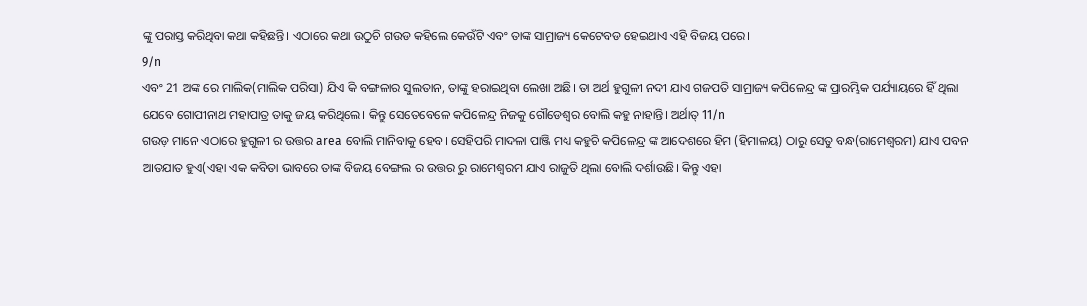ଙ୍କୁ ପରାସ୍ତ କରିଥିବା କଥା କହିଛନ୍ତି। ଏଠାରେ କଥା ଉଠୁଚି ଗଉଡ କହିଲେ କେଉଁଟି ଏବଂ ତାଙ୍କ ସାମ୍ରାଜ୍ୟ କେଟେବଡ ହେଇଥାଏ ଏହି ବିଜୟ ପରେ।
9/n
ଏବଂ 21 ଅଙ୍କ ରେ ମାଲିକ(ମାଲିକ ପରିସା) ଯିଏ କି ବଙ୍ଗଳାର ସୁଲତାନ, ତାଙ୍କୁ ହରାଇଥିବା ଲେଖା ଅଛି। ତା ଅର୍ଥ ହୁଗୁଳୀ ନଦୀ ଯାଏ ଗଜପତି ସାମ୍ରାଜ୍ୟ କପିଳେନ୍ଦ୍ର ଙ୍କ ପ୍ରାରମ୍ଭିକ ପର୍ଯ୍ୟାୟରେ ହିଁ ଥିଲା ଯେବେ ଗୋପୀନାଥ ମହାପାତ୍ର ତାକୁ ଜୟ କରିଥିଲେ। କିନ୍ତୁ ସେତେବେଳେ କପିଳେନ୍ଦ୍ର ନିଜକୁ ଗୌଡେଶ୍ୱର ବୋଲି କହୁ ନାହାନ୍ତି। ଅର୍ଥାତ୍ 11/n
ଗଉଡ଼ ମାନେ ଏଠାରେ ହୁଗୁଳୀ ର ଉତ୍ତର area ବୋଲି ମାନିବାକୁ ହେବ। ସେହିପରି ମାଦଳା ପାଞ୍ଜି ମଧ୍ୟ କହୁଚି କପିଳେନ୍ଦ୍ର ଙ୍କ ଆଦେଶରେ ହିମ (ହିମାଳୟ) ଠାରୁ ସେତୁ ବନ୍ଧ(ରାମେଶ୍ବରମ) ଯାଏ ପବନ ଆତଯାତ ହୁଏ(ଏହା ଏକ କବିତା ଭାବରେ ତାଙ୍କ ବିଜୟ ବେଙ୍ଗଲ ର ଉତ୍ତର ରୁ ରାମେଶ୍ଵରମ ଯାଏ ରାଜୁତି ଥିଲା ବୋଲି ଦର୍ଶାଉଛି। କିନ୍ତୁ ଏହା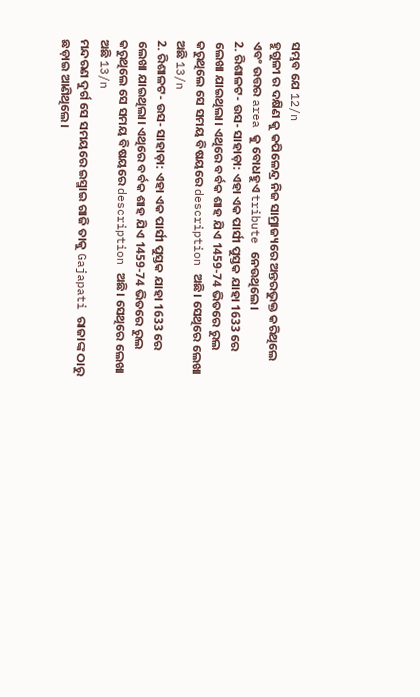ସମ୍ଭବ ଯେ 12/n
ହୁଗୁଳୀ ର ଦକ୍ଷିଣ କୁ କପିଳେନ୍ଦ୍ର ନିଜ ସାମ୍ରାଜ୍ୟରେ ଅନ୍ତରଭୁକ୍ତ କରିଥିଲେ ଏବଂ ଉତ୍ତର area କୁ ବୋଧହୁଏ tribute ନେଉଥିଲେ।
2. ରିଶାଳଟ- ଉସ- ସାହାଡ଼ା: ଏହା ଏକ ପାର୍ସୀ ପୁସ୍ତକ ଯାହା 1633 ରେ ଲେଖା ଯାଇଥିଲା। ଏଥିରେ ବର୍ବକ ଶାହ ଯିଏ 1459-74 ଭିତରେ ରୁଲ କରୁଥିଲେ ସେ ସମୟ ବିଷୟରେ description ଅଛି। ସେଥିରେ ଲେଖା ଅଛି 13/n
2. ରିଶାଳଟ- ଉସ- ସାହାଡ଼ା: ଏହା ଏକ ପାର୍ସୀ ପୁସ୍ତକ ଯାହା 1633 ରେ ଲେଖା ଯାଇଥିଲା। ଏଥିରେ ବର୍ବକ ଶାହ ଯିଏ 1459-74 ଭିତରେ ରୁଲ କରୁଥିଲେ ସେ ସମୟ ବିଷୟରେ description ଅଛି। ସେଥିରେ ଲେଖା ଅଛି 13/n
ମନ୍ଦରଣ ଦୁର୍ଗ ସେ ସମୟରେ ଇସ୍ମାଇ ଗାଜି ତାକୁ Gajapati ରାଜାଙ୍କ ଠାରୁ ଛଡ଼ାଇ ଆଣିଥିଲେ।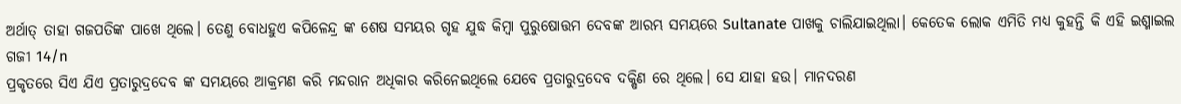ଅର୍ଥାତ୍ ତାହା ଗଜପତିଙ୍କ ପାଖେ ଥିଲେ। ତେଣୁ ବୋଧହୁଏ କପିଳେନ୍ଦ୍ର ଙ୍କ ଶେଷ ସମୟର ଗୃହ ଯୁଦ୍ଧ କିମ୍ବା ପୁରୁଷୋତ୍ତମ ଦେବଙ୍କ ଆରମ୍ଭ ସମୟରେ Sultanate ପାଖକୁ ଚାଲିଯାଇଥିଲା। କେତେକ ଲୋକ ଏମିତି ମଧ୍ୟ କୁହନ୍ତି କି ଏହି ଇଶ୍ମାଇଲ ଗଜୀ 14/n
ପ୍ରକୃତରେ ସିଏ ଯିଏ ପ୍ରତାରୁଦ୍ରଦେବ ଙ୍କ ସମୟରେ ଆକ୍ରମଣ କରି ମନ୍ଦରାନ ଅଧିକାର କରିନେଇଥିଲେ ଯେବେ ପ୍ରତାରୁଦ୍ରଦେବ ଦକ୍ଷିଣ ରେ ଥିଲେ। ସେ ଯାହା ହଉ। ମାନଦରଣ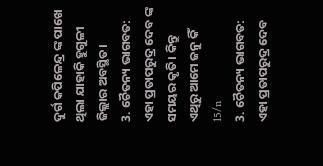ଦୁର୍ଗ କପିଳେନ୍ଦ୍ର ଙ୍କ ପାଖେ ଥିଲା ଯାହାକି ହୁଗୁଳୀ ଜିଲ୍ଲାର ଅବସ୍ଥିତ।
3. ଚୈତନ୍ୟ ଭାଗବତ: ଏହା ପ୍ରତାପରୁଦ୍ର ଦେବ ଙ୍କ ସମୟର କୃତି। କିନ୍ତୁ ଏଥିରୁ ଆମେ ଜନୁ କିଁ 15/n
3. ଚୈତନ୍ୟ ଭାଗବତ: ଏହା ପ୍ରତାପରୁଦ୍ର ଦେବ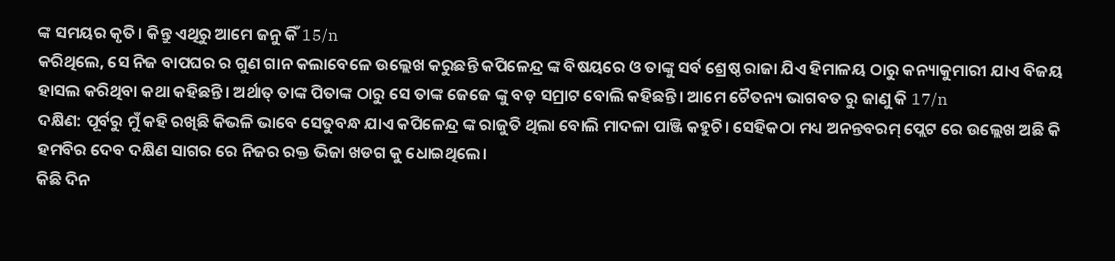ଙ୍କ ସମୟର କୃତି। କିନ୍ତୁ ଏଥିରୁ ଆମେ ଜନୁ କିଁ 15/n
କରିଥିଲେ, ସେ ନିଜ ବାପଘର ର ଗୁଣ ଗାନ କଲାବେଳେ ଉଲ୍ଲେଖ କରୁଛନ୍ତି କପିଳେନ୍ଦ୍ର ଙ୍କ ବିଷୟରେ ଓ ତାଙ୍କୁ ସର୍ବ ଶ୍ରେଷ୍ଠ ରାଜା ଯିଏ ହିମାଳୟ ଠାରୁ କନ୍ୟାକୁମାରୀ ଯାଏ ବିଜୟ ହାସଲ କରିଥିବା କଥା କହିଛନ୍ତି। ଅର୍ଥାତ୍ ତାଙ୍କ ପିତାଙ୍କ ଠାରୁ ସେ ତାଙ୍କ ଜେଜେ ଙ୍କୁ ବଡ଼ ସମ୍ରାଟ ବୋଲି କହିଛନ୍ତି। ଆମେ ଚୈତନ୍ୟ ଭାଗବତ ରୁ ଜାଣୁ କି 17/n
ଦକ୍ଷିଣ: ପୂର୍ବରୁ ମୁଁ କହି ରଖିଛି କିଭଳି ଭାବେ ସେତୁବନ୍ଧ ଯାଏ କପିଳେନ୍ଦ୍ର ଙ୍କ ରାଜୁତି ଥିଲା ବୋଲି ମାଦଳା ପାଞ୍ଜି କହୁଚି। ସେହିକଠା ମଧ୍ୟ ଅନନ୍ତବରମ୍ ପ୍ଲେଟ ରେ ଉଲ୍ଲେଖ ଅଛି କି ହମବିର ଦେବ ଦକ୍ଷିଣ ସାଗର ରେ ନିଜର ରକ୍ତ ଭିଜା ଖଡଗ କୁ ଧୋଇଥିଲେ।
କିଛି ଦିନ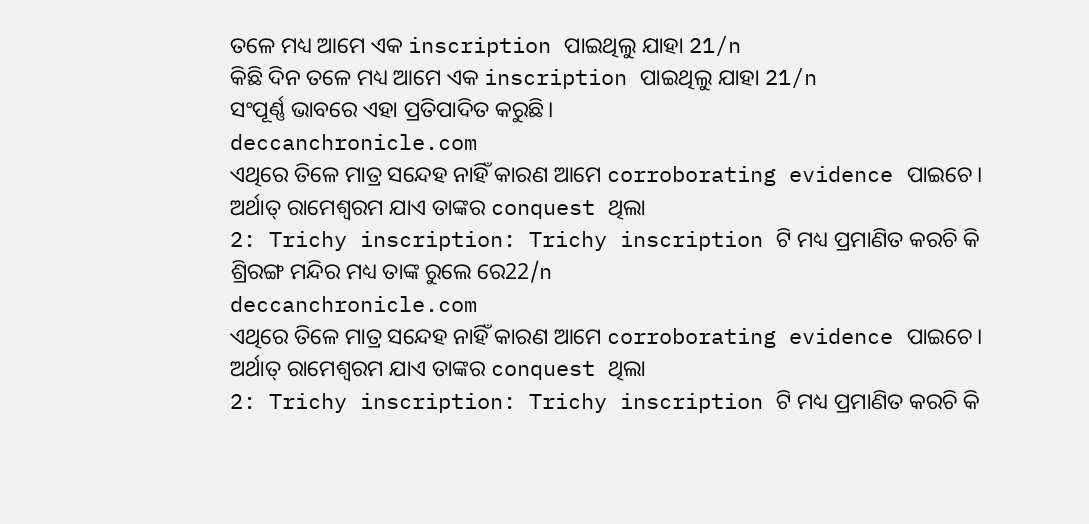ତଳେ ମଧ୍ୟ ଆମେ ଏକ inscription ପାଇଥିଲୁ ଯାହା 21/n
କିଛି ଦିନ ତଳେ ମଧ୍ୟ ଆମେ ଏକ inscription ପାଇଥିଲୁ ଯାହା 21/n
ସଂପୂର୍ଣ୍ଣ ଭାବରେ ଏହା ପ୍ରତିପାଦିତ କରୁଛି।
deccanchronicle.com
ଏଥିରେ ତିଳେ ମାତ୍ର ସନ୍ଦେହ ନାହିଁ କାରଣ ଆମେ corroborating evidence ପାଇଚେ। ଅର୍ଥାତ୍ ରାମେଶ୍ଵରମ ଯାଏ ତାଙ୍କର conquest ଥିଲା
2: Trichy inscription: Trichy inscription ଟି ମଧ୍ୟ ପ୍ରମାଣିତ କରଚି କି ଶ୍ରିରଙ୍ଗ ମନ୍ଦିର ମଧ୍ୟ ତାଙ୍କ ରୁଲେ ରେ22/n
deccanchronicle.com
ଏଥିରେ ତିଳେ ମାତ୍ର ସନ୍ଦେହ ନାହିଁ କାରଣ ଆମେ corroborating evidence ପାଇଚେ। ଅର୍ଥାତ୍ ରାମେଶ୍ଵରମ ଯାଏ ତାଙ୍କର conquest ଥିଲା
2: Trichy inscription: Trichy inscription ଟି ମଧ୍ୟ ପ୍ରମାଣିତ କରଚି କି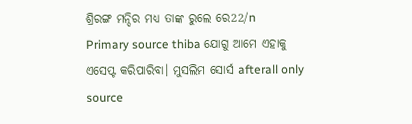ଶ୍ରିରଙ୍ଗ ମନ୍ଦିର ମଧ୍ୟ ତାଙ୍କ ରୁଲେ ରେ22/n
Primary source thiba ଯୋଗୁ ଆମେ ଏହାକୁ ଏସେପ୍ଟ କରିପାରିବା। ମୁସଲିମ ସୋର୍ସ afterall only source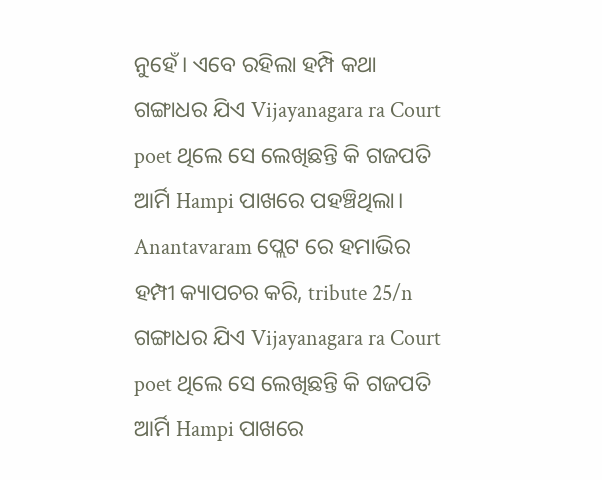ନୁହେଁ। ଏବେ ରହିଲା ହମ୍ପି କଥା
ଗଙ୍ଗାଧର ଯିଏ Vijayanagara ra Court poet ଥିଲେ ସେ ଲେଖିଛନ୍ତି କି ଗଜପତି ଆର୍ମି Hampi ପାଖରେ ପହଞ୍ଚିଥିଲା। Anantavaram ପ୍ଲେଟ ରେ ହମାଭିର ହମ୍ପୀ କ୍ୟାପଚର କରି, tribute 25/n
ଗଙ୍ଗାଧର ଯିଏ Vijayanagara ra Court poet ଥିଲେ ସେ ଲେଖିଛନ୍ତି କି ଗଜପତି ଆର୍ମି Hampi ପାଖରେ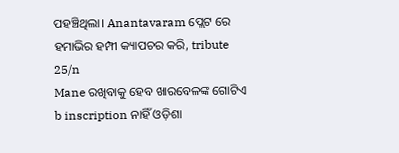ପହଞ୍ଚିଥିଲା। Anantavaram ପ୍ଲେଟ ରେ ହମାଭିର ହମ୍ପୀ କ୍ୟାପଚର କରି, tribute 25/n
Mane ରଖିବାକୁ ହେବ ଖାରବେଳଙ୍କ ଗୋଟିଏ b inscription ନାହିଁ ଓଡ଼ିଶା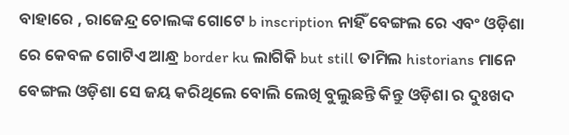ବାହାରେ , ରାଜେନ୍ଦ୍ର ଚୋଲଙ୍କ ଗୋଟେ b inscription ନାହିଁ ବେଙ୍ଗଲ ରେ ଏବଂ ଓଡ଼ିଶା ରେ କେବଳ ଗୋଟିଏ ଆନ୍ଧ୍ର border ku ଲାଗିକି but still ତାମିଲ historians ମାନେ ବେଙ୍ଗଲ ଓଡ଼ିଶା ସେ ଜୟ କରିଥିଲେ ବୋଲି ଲେଖି ବୁଲୁଛନ୍ତି କିନ୍ତୁ ଓଡ଼ିଶା ର ଦୁଃଖଦ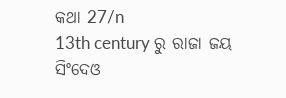କଥା 27/n
13th century ରୁ ରାଜା ଜୟ ସିଂଦେଓ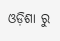ଓଡ଼ିଶା ରୁ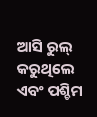ଆସି ରୁଲ୍ କରୁଥିଲେ ଏବଂ ପଶ୍ଚିମ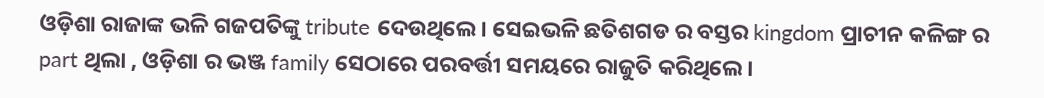ଓଡ଼ିଶା ରାଜାଙ୍କ ଭଳି ଗଜପତିଙ୍କୁ tribute ଦେଉଥିଲେ। ସେଇଭଳି ଛତିଶଗଡ ର ବସ୍ତର kingdom ପ୍ରାଚୀନ କଳିଙ୍ଗ ର part ଥିଲା , ଓଡ଼ିଶା ର ଭଞ୍ଜ family ସେଠାରେ ପରବର୍ତ୍ତୀ ସମୟରେ ରାଜୁତି କରିଥିଲେ।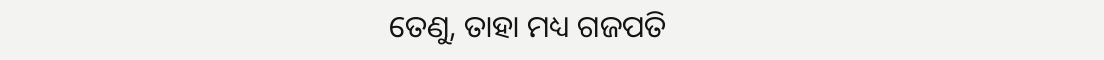ତେଣୁ, ତାହା ମଧ୍ୟ ଗଜପତି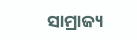ସାମ୍ରାଜ୍ୟ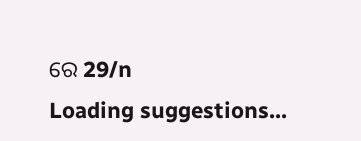ରେ 29/n
Loading suggestions...